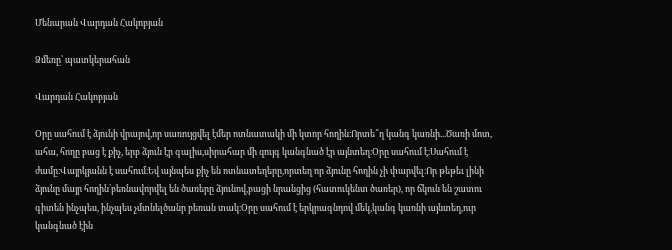Մենարան Վարդան Հակոբյան

Ձմեռը՝ պատկերահան

Վարդան Հակոբյան

Օրը սահում է ձյունի վրայով,որ սառույցվել էմեր ոտնատակի մի կտոր հողին։Որտե՞ղ կանգ կառնի...Ծառի մոտ, ահա, հողը բաց է քիչ, երբ ձյուն էր գալիս,սիրահար մի զույգ կանգնած էր այնտեղ։Օրը սահում է։Սահում է ժամը։Վայրկյանն է սահում։Եվ այնպես քիչ են ոտնատեղերը,որտեղ որ ձյունը հողին չի փարվել։Որ թեթեւ լինի ձյունը մայր հողին՝բեռնավորվել են ծառերը ձյունով,բացի նրանցից (հատուկենտ ծառեր), որ ճկուն են շատու գիտեն ինչպես, ինչպես չմտնելծանր բեռան տակ։Օրը սահում է երկրագնդով մեկ,կանգ կառնի այնտեղ,ուր կանգնած էին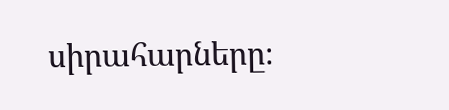սիրահարները։